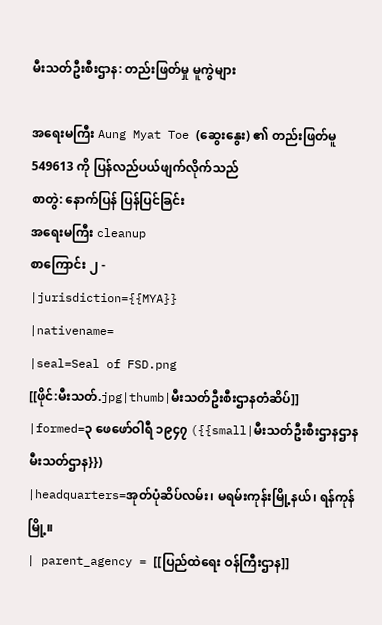မီးသတ်ဦးစီးဌာန: တည်းဖြတ်မှု မူကွဲများ

အရေးမကြီး Aung Myat Toe (ဆွေးနွေး) ၏ တည်းဖြတ်မူ 549613 ကို ပြန်လည်ပယ်ဖျက်လိုက်သည်
စာတွဲ: နောက်ပြန် ပြန်ပြင်ခြင်း
အရေးမကြီး cleanup
စာကြောင်း ၂ -
|jurisdiction={{MYA}}
|nativename=
|seal=Seal of FSD.png
[[ဖိုင်:မီးသတ်.jpg|thumb|မီးသတ်ဦးစီးဌာနတံဆိပ်]]
|formed=၃ ဖေဖော်ဝါရီ ၁၉၄၇ ({{small|မီးသတ်ဦးစီးဌာနဌာနမီးသတ်ဌာန}})
|headquarters=အုတ်ပုံဆိပ်လမ်း၊ မရမ်းကုန်းမြို့နယ်၊ ရန်ကုန်မြို့။
| parent_agency = [[ပြည်ထဲရေး ဝန်ကြီးဌာန]]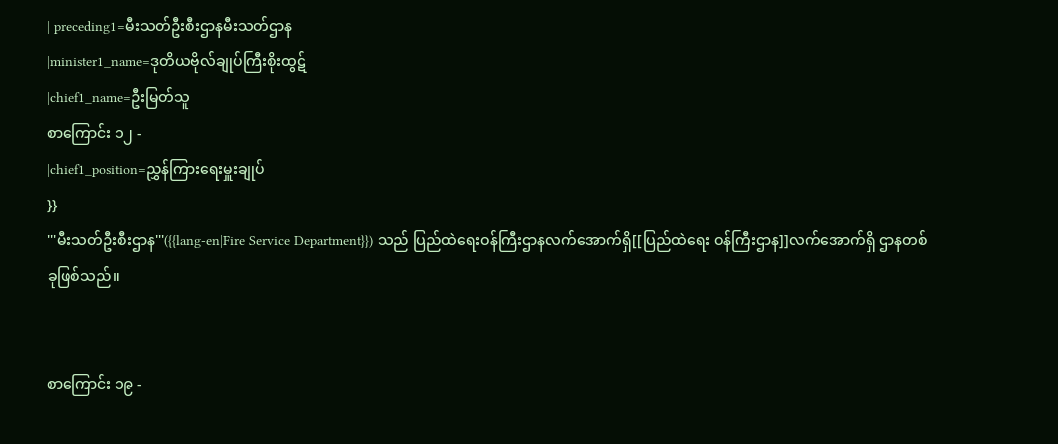| preceding1=မီးသတ်ဦးစီးဌာနမီးသတ်ဌာန
|minister1_name=ဒုတိယဗိုလ်ချုပ်ကြီးစိုးထွဋ်
|chief1_name=ဦးမြတ်သူ
စာကြောင်း ၁၂ -
|chief1_position=ညွှန်ကြားရေးမှူးချုပ်
}}
'''မီးသတ်ဦးစီးဌာန'''({{lang-en|Fire Service Department}}) သည် ပြည်ထဲရေးဝန်ကြီးဌာနလက်အောက်ရှိ[[ပြည်ထဲရေး ဝန်ကြီးဌာန]]လက်အောက်ရှိ ဌာနတစ်ခုဖြစ်သည်။


စာကြောင်း ၁၉ -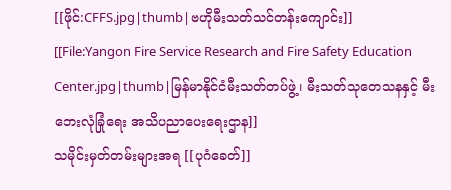[[ဖိုင်:CFFS.jpg|thumb|ဗဟိုမီးသတ်သင်တန်းကျောင်း]]
[[File:Yangon Fire Service Research and Fire Safety Education Center.jpg|thumb|မြန်မာနိုင်ငံမီးသတ်တပ်ဖွဲ့၊ မီးသတ်သုတေသနနှင့် မီးဘေးလုံခြုံရေး အသိပညာပေးရေးဌာန]]
သမိုင်းမှတ်တမ်းများအရ [[ပုဂံခေတ်]]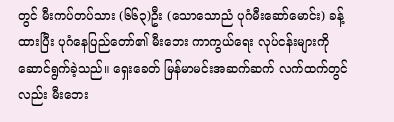တွင် မီးကပ်တပ်သား (၆၆၃)ဦး (သောသောညံ ပုဂံမီးဆော်မောင်း) ခန့်ထားပြီး ပုဂံနေပြည်တော်၏ မီးဘေး ကာကွယ်ရေး လုပ်ငန်းများကို ဆောင်ရွက်ခဲ့သည်။ ရှေးခေတ် မြန်မာမင်းအဆက်ဆက် လက်ထက်တွင်လည်း မီးဘေး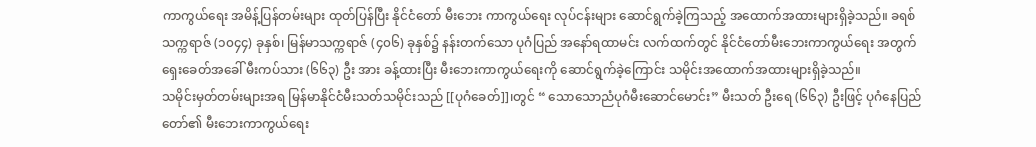ကာကွယ်ရေး အမိန့်ပြန်တမ်းများ ထုတ်ပြန်ပြီး နိုင်ငံတော် မီးဘေး ကာကွယ်ရေး လုပ်ငန်းများ ဆောင်ရွက်ခဲ့ကြသည့် အထောက်အထားများရှိခဲ့သည်။ ခရစ်သက္ကရာဇ် (၁၀၄၄) ခုနှစ်၊ မြန်မာသက္ကရာဇ် (၄၀၆) ခုနှစ်၌ နန်းတက်သော ပုဂံပြည် အနော်ရထာမင်း လက်ထက်တွင် နိုင်ငံတော်မီးဘေးကာကွယ်ရေး အတွက် ရှေးခေတ်အခေါ် မီးကပ်သား (၆၆၃) ဦး အား ခန့်ထားပြီး မီးဘေးကာကွယ်ရေးကို ဆောင်ရွက်ခဲ့ကြောင်း သမိုင်းအထောက်အထားများရှိခဲ့သည်။
သမိုင်းမှတ်တမ်းများအရ မြန်မာနိုင်ငံမီးသတ်သမိုင်းသည် [[ပုဂံခေတ်]]၊တွင် “ သောသောညံပုဂံမီးဆောင်မောင်း” မီးသတ် ဦးရေ (၆၆၃) ဦးဖြင့် ပုဂံနေပြည်တော်၏ မီးဘေးကာကွယ်ရေး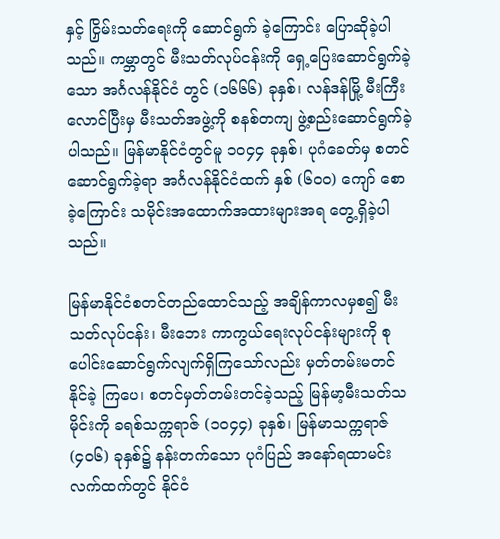နှင့် ငြှိမ်းသတ်ရေးကို ဆောင်ရွက် ခဲ့ကြောင်း ပြောဆိုခဲ့ပါသည်။ ကမ္ဘာတွင် မီးသတ်လုပ်ငန်းကို ရှေ့ပြေးဆောင်ရွက်ခဲ့သော အင်္ဂလန်နိုင်ငံ တွင် (၁၆၆၆) ခုနှစ်၊ လန်ဒန်မြို့ မီးကြီးလောင်ပြီးမှ မီးသတ်အဖွဲ့ကို စနစ်တကျ ဖွဲ့စည်းဆောင်ရွက်ခဲ့ ပါသည်။ မြန်မာနိုင်ငံတွင်မူ ၁၀၄၄ ခုနှစ်၊ ပုဂံခေတ်မှ စတင်ဆောင်ရွက်ခဲ့ရာ အင်္ဂလန်နိုင်ငံထက် နှစ် (၆၀၀) ကျော် စောခဲ့ကြောင်း သမိုင်းအထောက်အထားများအရ တွေ့ရှိခဲ့ပါသည်။

မြန်မာနိုင်ငံစတင်တည်ထောင်သည့် အချိန်ကာလမှစ၍ မီးသတ်လုပ်ငန်း၊ မီးဘေး ကာကွယ်ရေးလုပ်ငန်းများကို စုပေါင်းဆောင်ရွက်လျက်ရှိကြသော်လည်း မှတ်တမ်းမတင် နိုင်ခဲ့ ကြပေ၊ စတင်မှတ်တမ်းတင်ခဲ့သည့် မြန်မာ့မီးသတ်သမိုင်းကို ခရစ်သက္ကရာဇ် (၁၀၄၄) ခုနှစ်၊ မြန်မာသက္ကရာဇ် (၄၀၆) ခုနှစ်၌ နန်းတက်သော ပုဂံပြည် အနော်ရထာမင်း လက်ထက်တွင် နိုင်ငံ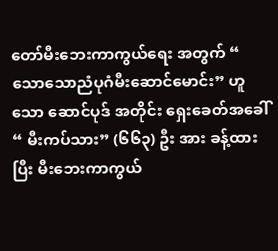တော်မီးဘေးကာကွယ်ရေး အတွက် “ သောသောညံပုဂံမီးဆောင်မောင်း” ဟူသော ဆောင်ပုဒ် အတိုင်း ရှေးခေတ်အခေါ် “ မီးကပ်သား” (၆၆၃) ဦး အား ခန့်ထားပြီး မီးဘေးကာကွယ်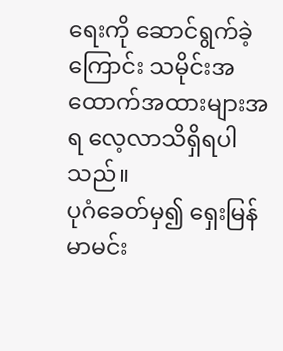ရေးကို ဆောင်ရွက်ခဲ့ကြောင်း သမိုင်းအထောက်အထားများအရ လေ့လာသိရှိရပါသည်။
ပုဂံခေတ်မှ၍ ရှေးမြန်မာမင်း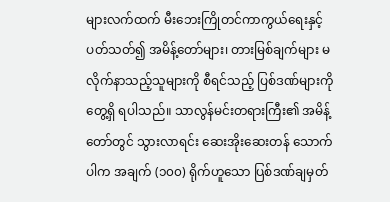များလက်ထက် မီးဘေးကြိုတင်ကာကွယ်ရေးနှင့် ပတ်သတ်၍ အမိန့်တော်များ၊ တားမြစ်ချက်များ မလိုက်နာသည့်သူများကို စီရင်သည့် ပြစ်ဒဏ်များကို တွေ့ရှိ ရပါသည်။ သာလွန်မင်းတရားကြီး၏ အမိန့်တော်တွင် သွားလာရင်း ဆေးအိုးဆေးတန် သောက်ပါက အချက် (၁၀၀) ရိုက်ဟူသော ပြစ်ဒဏ်ချမှတ်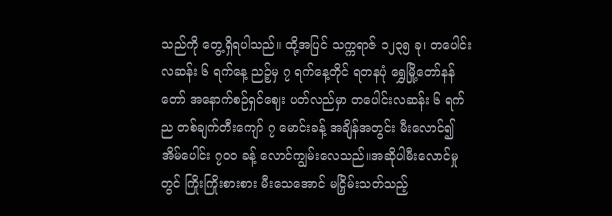သည်ကို တွေ့ရှိရပါသည်။ ထို့အပြင် သက္ကရာဇ် ၁၂၃၅ ခု၊ တပေါင်းလဆန်း ၆ ရက်နေ့ ညဉ့်မှ ၇ ရက်နေ့တိုင် ရတနပုံ ရွှေမြို့တော်နန်တော် အနောက်စဉ်ရှင်ဈေး ပတ်လည်မှာ တပေါင်းလဆန်း ၆ ရက် ည တစ်ချက်တီးကျော် ၇ မောင်းခန့် အချိန်အတွင်း မီးလောင်၍ အိမ်ပေါင်း ၇၀၀ ခန့် လောင်ကျွမ်းလေသည်။အဆိုပါမီးလောင်မှုတွင် ကြိုးကြိုးစားစား မီးသေအောင် မငြှိမ်းသတ်သည့်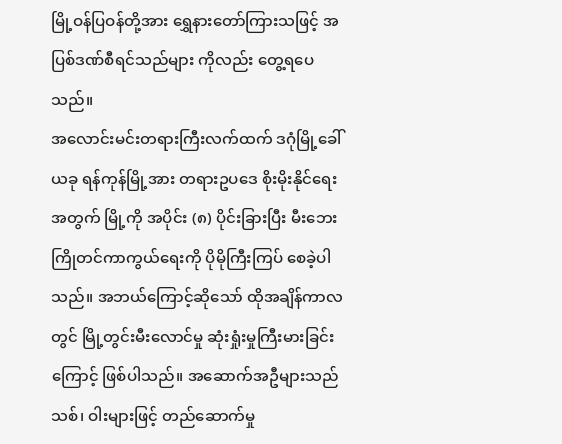မြို့ဝန်ပြဝန်တို့အား ရွှေနားတော်ကြားသဖြင့် အပြစ်ဒဏ်စီရင်သည်များ ကိုလည်း တွေ့ရပေသည်။
အလောင်းမင်းတရားကြီးလက်ထက် ဒဂုံမြို့ခေါ် ယခု ရန်ကုန်မြို့အား တရားဥပဒေ စိုးမိုးနိုင်ရေးအတွက် မြို့ကို အပိုင်း (၈) ပိုင်းခြားပြီး မီးဘေးကြိုတင်ကာကွယ်ရေးကို ပိုမိုကြီးကြပ် စေခဲ့ပါသည်။ အဘယ်ကြောင့်ဆိုသော် ထိုအချိန်ကာလတွင် မြို့တွင်းမီးလောင်မှု ဆုံးရှုံးမှုကြီးမားခြင်း ကြောင့် ဖြစ်ပါသည်။ အဆောက်အဦများသည် သစ်၊ ဝါးများဖြင့် တည်ဆောက်မှု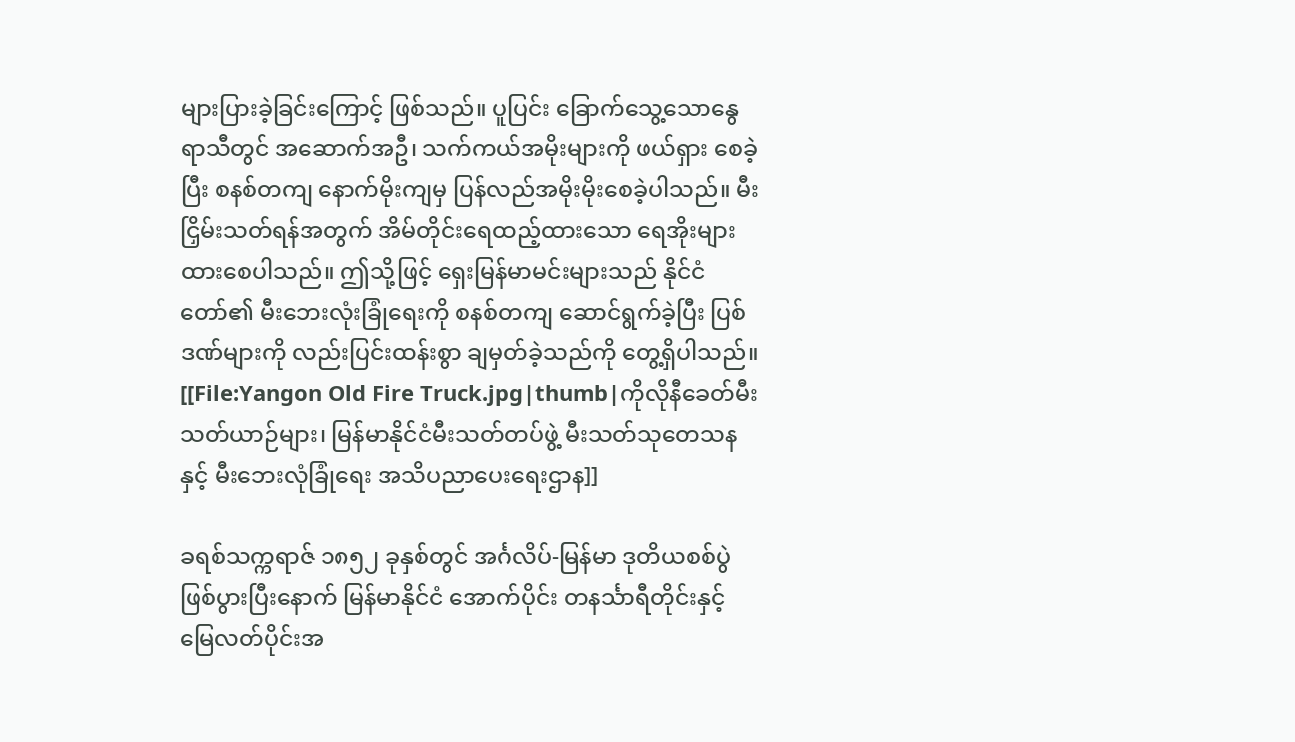များပြားခဲ့ခြင်းကြောင့် ဖြစ်သည်။ ပူပြင်း ခြောက်သွေ့သောနွေရာသီတွင် အဆောက်အဦ၊ သက်ကယ်အမိုးများကို ဖယ်ရှား စေခဲ့ပြီး စနစ်တကျ နောက်မိုးကျမှ ပြန်လည်အမိုးမိုးစေခဲ့ပါသည်။ မီးငြှိမ်းသတ်ရန်အတွက် အိမ်တိုင်းရေထည့်ထားသော ရေအိုးများထားစေပါသည်။ ဤသို့ဖြင့် ရှေးမြန်မာမင်းများသည် နိုင်ငံတော်၏ မီးဘေးလုံးခြုံရေးကို စနစ်တကျ ဆောင်ရွက်ခဲ့ပြီး ပြစ်ဒဏ်များကို လည်းပြင်းထန်းစွာ ချမှတ်ခဲ့သည်ကို တွေ့ရှိပါသည်။
[[File:Yangon Old Fire Truck.jpg|thumb|ကိုလိုနီခေတ်မီးသတ်ယာဉ်များ၊ မြန်မာနိုင်ငံမီးသတ်တပ်ဖွဲ့ မီးသတ်သုတေသနနှင့် မီးဘေးလုံခြုံရေး အသိပညာပေးရေးဌာန]]

ခရစ်သက္ကရာဇ် ၁၈၅၂ ခုနှစ်တွင် အင်္ဂလိပ်-မြန်မာ ဒုတိယစစ်ပွဲဖြစ်ပွားပြီးနောက် မြန်မာနိုင်ငံ အောက်ပိုင်း တနင်္သာရီတိုင်းနှင့် မြေလတ်ပိုင်းအ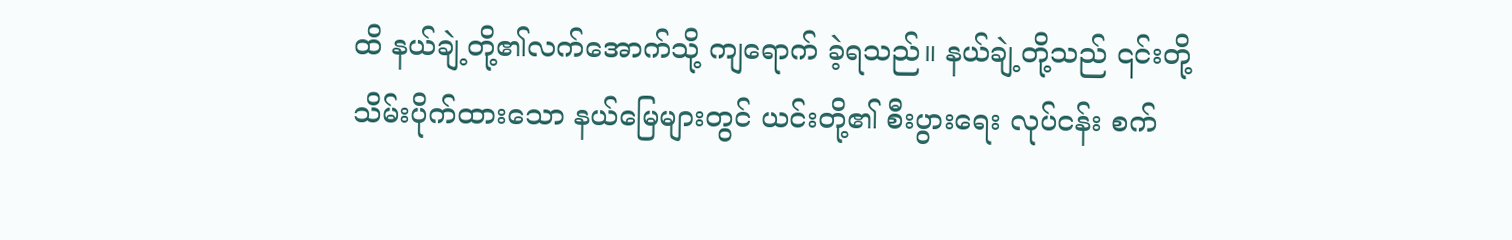ထိ နယ်ချဲ့တို့၏လက်အောက်သို့ ကျရောက် ခဲ့ရသည်။ နယ်ချဲ့တို့သည် ၎င်းတို့သိမ်းပိုက်ထားသော နယ်မြေများတွင် ယင်းတို့၏ စီးပွားရေး လုပ်ငန်း စက်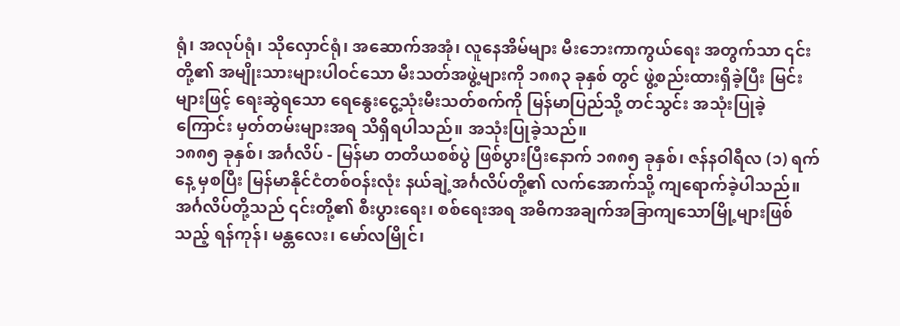ရုံ၊ အလုပ်ရုံ၊ သိုလှောင်ရုံ၊ အဆောက်အအုံ၊ လူနေအိမ်များ မီးဘေးကာကွယ်ရေး အတွက်သာ ၎င်းတို့၏ အမျိုးသားများပါဝင်သော မီးသတ်အဖွဲ့များကို ၁၈၈၃ ခုနှစ် တွင် ဖွဲ့စည်းထားရှိခဲ့ပြီး မြင်းများဖြင့် ရေးဆွဲရသော ရေနွေးငွေ့သုံးမီးသတ်စက်ကို မြန်မာပြည်သို့ တင်သွင်း အသုံးပြုခဲ့ကြောင်း မှတ်တမ်းများအရ သိရှိရပါသည်။ အသုံးပြုခဲ့သည်။
၁၈၈၅ ခုနှစ်၊ အင်္ဂလိပ် - မြန်မာ တတိယစစ်ပွဲ ဖြစ်ပွားပြီးနောက် ၁၈၈၅ ခုနှစ်၊ ဇန်နဝါရီလ (၁) ရက်နေ့ မှစပြီး မြန်မာနိုင်ငံတစ်ဝန်းလုံး နယ်ချဲ့အင်္ဂလိပ်တို့၏ လက်အောက်သို့ ကျရောက်ခဲ့ပါသည်။ အင်္ဂလိပ်တို့သည် ၎င်းတို့၏ စီးပွားရေး၊ စစ်ရေးအရ အဓိကအချက်အခြာကျသောမြို့များဖြစ်သည့် ရန်ကုန်၊ မန္တလေး၊ မော်လမြိုင်၊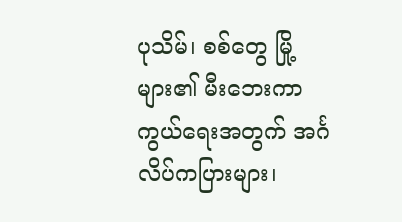ပုသိမ်၊ စစ်တွေ မြို့များ၏ မီးဘေးကာကွယ်ရေးအတွက် အင်္ဂလိပ်ကပြားများ၊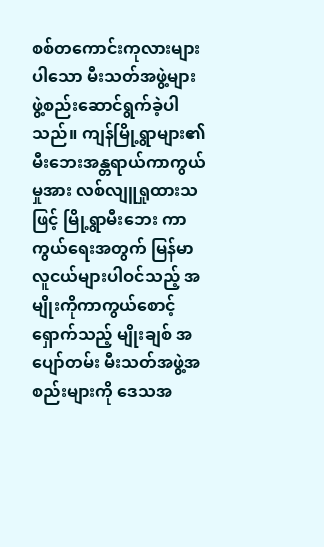စစ်တကောင်းကုလားများပါသော မီးသတ်အဖွဲ့များ ဖွဲ့စည်းဆောင်ရွက်ခဲ့ပါ သည်။ ကျန်မြို့ရွာများ၏ မီးဘေးအန္တရာယ်ကာကွယ်မှုအား လစ်လျူရှုထားသဖြင့် မြို့ရွာမီးဘေး ကာကွယ်ရေးအတွက် မြန်မာလူငယ်များပါဝင်သည့် အမျိုးကိုကာကွယ်စောင့်ရှောက်သည့် မျိုးချစ် အပျော်တမ်း မီးသတ်အဖွဲ့အစည်းများကို ဒေသအ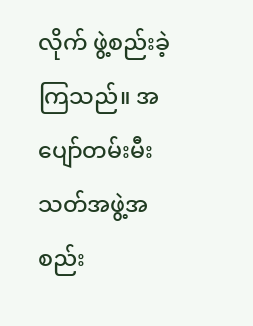လိုက် ဖွဲ့စည်းခဲ့ကြသည်။ အပျော်တမ်းမီးသတ်အဖွဲ့အစည်း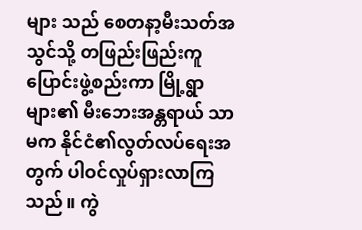များ သည် စေတနာ့မီးသတ်အသွင်သို့ တဖြည်းဖြည်းကူပြောင်းဖွဲ့စည်းကာ မြို့ရွာများ၏ မီးဘေးအန္တရာယ် သာမက နိုင်ငံ၏လွတ်လပ်ရေးအတွက် ပါဝင်လှုပ်ရှားလာကြသည်။ ကွဲ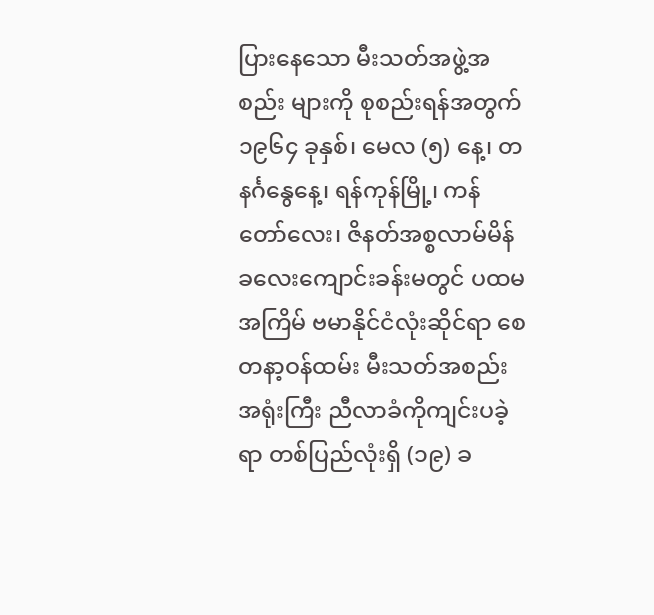ပြားနေသော မီးသတ်အဖွဲ့အစည်း များကို စုစည်းရန်အတွက် ၁၉၆၄ ခုနှစ်၊ မေလ (၅) နေ့၊ တနင်္ဂနွေနေ့၊ ရန်ကုန်မြို့၊ ကန်တော်လေး၊ ဇိနတ်အစ္စလာမ်မိန်ခလေးကျောင်းခန်းမတွင် ပထမအကြိမ် ဗမာနိုင်ငံလုံးဆိုင်ရာ စေတနာ့ဝန်ထမ်း မီးသတ်အစည်းအရုံးကြီး ညီလာခံကိုကျင်းပခဲ့ရာ တစ်ပြည်လုံးရှိ (၁၉) ခ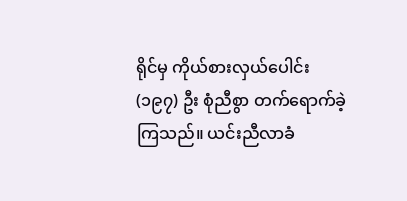ရိုင်မှ ကိုယ်စားလှယ်ပေါင်း (၁၉၇) ဦး စုံညီစွာ တက်ရောက်ခဲ့ကြသည်။ ယင်းညီလာခံ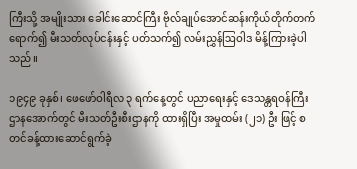ကြီးသို့ အမျိုးသား ခေါင်းဆောင်ကြီး ဗိုလ်ချုပ်အောင်ဆန်းကိုယ်တိုက်တက်ရောက်၍ မီးသတ်လုပ်ငန်းနှင့် ပတ်သက်၍ လမ်းညွှန်ဩဝါဒ မိန့်ကြားခဲ့ပါသည်။

၁၉၄၉ ခုနှစ်၊ ဖေဖော်ဝါရီလ ၃ ရက်နေ့တွင် ပညာရေးနှင့် ဒေသန္တရဝန်ကြီးဌာနအောက်တွင် မီးသတ်ဦးစီးဌာနကို ထားရှိပြီး အမှုထမ်း (၂၁) ဦး ဖြင့် စတင်ခန့်ထားဆောင်ရွက်ခဲ့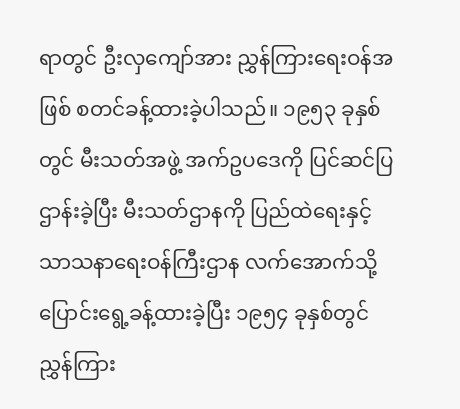ရာတွင် ဦးလှကျော်အား ညွှန်ကြားရေးဝန်အဖြစ် စတင်ခန့်ထားခဲ့ပါသည်။ ၁၉၅၃ ခုနှစ်တွင် မီးသတ်အဖွဲ့ အက်ဥပဒေကို ပြင်ဆင်ပြဌာန်းခဲ့ပြီး မီးသတ်ဌာနကို ပြည်ထဲရေးနှင့် သာသနာရေးဝန်ကြီးဌာန လက်အောက်သို့ ပြောင်းရွေ့ခန့်ထားခဲ့ပြီး ၁၉၅၄ ခုနှစ်တွင် ညွှန်ကြား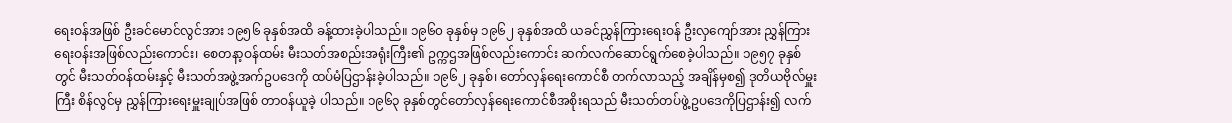ရေးဝန်အဖြစ် ဦးခင်မောင်လွင်အား ၁၉၅၆ ခုနှစ်အထိ ခန့်ထားခဲ့ပါသည်။ ၁၉၆၀ ခုနှစ်မှ ၁၉၆၂ ခုနှစ်အထိ ယခင်ညွှန်ကြားရေးဝန် ဦးလှကျော်အား ညွှန်ကြားရေးဝန်းအဖြစ်လည်းကောင်း၊ စေတနာ့ဝန်ထမ်း မီးသတ်အစည်းအရုံးကြီး၏ ဥက္ကဌအဖြစ်လည်းကောင်း ဆက်လက်ဆောင်ရွက်စေခဲ့ပါသည်။ ၁၉၅၇ ခုနှစ်တွင် မီးသတ်ဝန်ထမ်းနှင့် မီးသတ်အဖွဲ့အက်ဥပဒေကို ထပ်မံပြဌာန်းခဲ့ပါသည်။ ၁၉၆၂ ခုနှစ်၊ တော်လှန်ရေးကောင်စီ တက်လာသည့် အချိန်မှစ၍ ဒုတိယဗိုလ်မှူးကြီး စိန်လွင်မှ ညွှန်ကြားရေးမှူးချုပ်အဖြစ် တာဝန်ယူခဲ့ ပါသည်။ ၁၉၆၃ ခုနှစ်တွင်တော်လှန်ရေးကောင်စီအစိုးရသည် မီးသတ်တပ်ဖွဲ့ဥပဒေကိုပြဌာန်း၍ လက်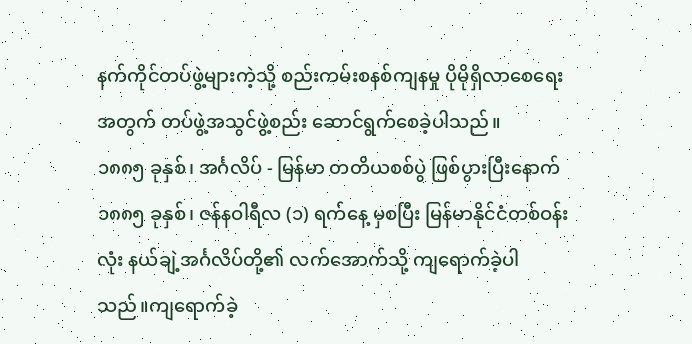နက်ကိုင်တပ်ဖွဲ့များကဲ့သို့ စည်းကမ်းစနစ်ကျနမှု ပိုမိုရှိလာစေရေး အတွက် တပ်ဖွဲ့အသွင်ဖွဲ့စည်း ဆောင်ရွက်စေခဲ့ပါသည်။
၁၈၈၅ ခုနှစ်၊ အင်္ဂလိပ် - မြန်မာ တတိယစစ်ပွဲ ဖြစ်ပွားပြီးနောက် ၁၈၈၅ ခုနှစ်၊ ဇန်နဝါရီလ (၁) ရက်နေ့ မှစပြီး မြန်မာနိုင်ငံတစ်ဝန်းလုံး နယ်ချဲ့အင်္ဂလိပ်တို့၏ လက်အောက်သို့ ကျရောက်ခဲ့ပါသည်။ကျရောက်ခဲ့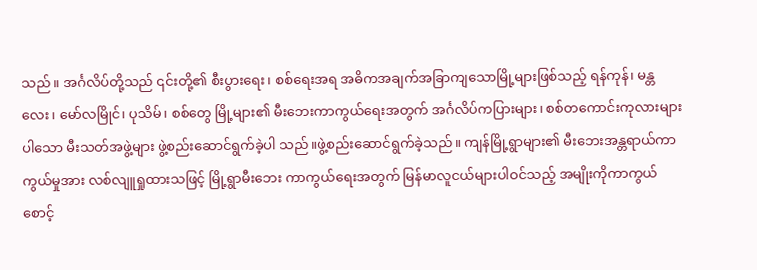သည်။ အင်္ဂလိပ်တို့သည် ၎င်းတို့၏ စီးပွားရေး၊ စစ်ရေးအရ အဓိကအချက်အခြာကျသောမြို့များဖြစ်သည့် ရန်ကုန်၊ မန္တလေး၊ မော်လမြိုင်၊ ပုသိမ်၊ စစ်တွေ မြို့များ၏ မီးဘေးကာကွယ်ရေးအတွက် အင်္ဂလိပ်ကပြားများ၊ စစ်တကောင်းကုလားများပါသော မီးသတ်အဖွဲ့များ ဖွဲ့စည်းဆောင်ရွက်ခဲ့ပါ သည်။ဖွဲ့စည်းဆောင်ရွက်ခဲ့သည်။ ကျန်မြို့ရွာများ၏ မီးဘေးအန္တရာယ်ကာကွယ်မှုအား လစ်လျူရှုထားသဖြင့် မြို့ရွာမီးဘေး ကာကွယ်ရေးအတွက် မြန်မာလူငယ်များပါဝင်သည့် အမျိုးကိုကာကွယ်စောင့်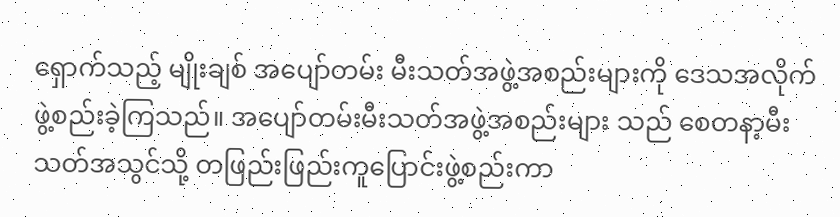ရှောက်သည့် မျိုးချစ် အပျော်တမ်း မီးသတ်အဖွဲ့အစည်းများကို ဒေသအလိုက် ဖွဲ့စည်းခဲ့ကြသည်။ အပျော်တမ်းမီးသတ်အဖွဲ့အစည်းများ သည် စေတနာ့မီးသတ်အသွင်သို့ တဖြည်းဖြည်းကူပြောင်းဖွဲ့စည်းကာ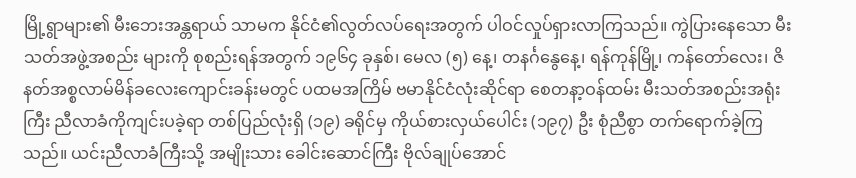မြို့ရွာများ၏ မီးဘေးအန္တရာယ် သာမက နိုင်ငံ၏လွတ်လပ်ရေးအတွက် ပါဝင်လှုပ်ရှားလာကြသည်။ ကွဲပြားနေသော မီးသတ်အဖွဲ့အစည်း များကို စုစည်းရန်အတွက် ၁၉၆၄ ခုနှစ်၊ မေလ (၅) နေ့၊ တနင်္ဂနွေနေ့၊ ရန်ကုန်မြို့၊ ကန်တော်လေး၊ ဇိနတ်အစ္စလာမ်မိန်ခလေးကျောင်းခန်းမတွင် ပထမအကြိမ် ဗမာနိုင်ငံလုံးဆိုင်ရာ စေတနာ့ဝန်ထမ်း မီးသတ်အစည်းအရုံးကြီး ညီလာခံကိုကျင်းပခဲ့ရာ တစ်ပြည်လုံးရှိ (၁၉) ခရိုင်မှ ကိုယ်စားလှယ်ပေါင်း (၁၉၇) ဦး စုံညီစွာ တက်ရောက်ခဲ့ကြသည်။ ယင်းညီလာခံကြီးသို့ အမျိုးသား ခေါင်းဆောင်ကြီး ဗိုလ်ချုပ်အောင်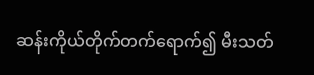ဆန်းကိုယ်တိုက်တက်ရောက်၍ မီးသတ်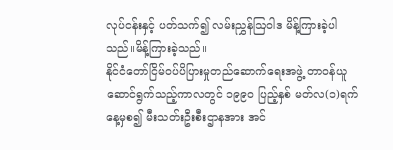လုပ်ငန်းနှင့် ပတ်သက်၍ လမ်းညွှန်ဩဝါဒ မိန့်ကြားခဲ့ပါသည်။မိန့်ကြားခဲ့သည်။
နိုင်ငံတော်ငြိမ်ဝပ်ပိပြားမှုတည်ဆောက်ရေးအဖွဲ့ တာဝန်ယူဆောင်ရွက်သည့်ကာလတွင် ၁၉၉၀ ပြည့်နှစ် မတ်လ(၁)ရက်နေ့မှစ၍ မီးသတ်းဦးစီးဌာနအား အင်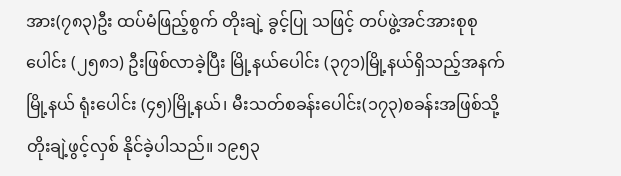အား(၇၈၃)ဦး ထပ်မံဖြည့်စွက် တိုးချဲ့ ခွင့်ပြု သဖြင့် တပ်ဖွဲ့အင်အားစုစုပေါင်း (၂၅၈၁) ဦးဖြစ်လာခဲ့ပြီး မြို့နယ်ပေါင်း (၃၇၁)မြို့နယ်ရှိသည့်အနက် မြို့နယ် ရုံးပေါင်း (၄၅)မြို့နယ်၊ မီးသတ်စခန်းပေါင်း(၁၇၃)စခန်းအဖြစ်သို့ တိုးချဲ့ဖွင့်လှစ် နိုင်ခဲ့ပါသည်။ ၁၉၅၃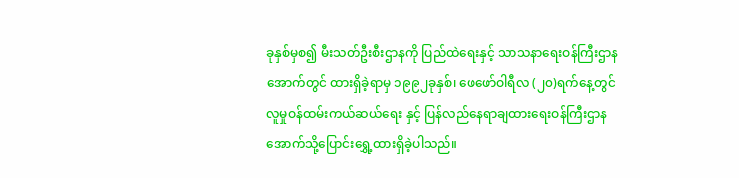ခုနှစ်မှစ၍ မီးသတ်ဦးစီးဌာနကို ပြည်ထဲရေးနှင့် သာသနာရေးဝန်ကြီးဌာန အောက်တွင် ထားရှိခဲ့ရာမှ ၁၉၉၂ခုနှစ်၊ ဖေဖော်ဝါရီလ (၂၀)ရက်နေ့တွင် လူမှုဝန်ထမ်းကယ်ဆယ်ရေး နှင့် ပြန်လည်နေရာချထားရေးဝန်ကြီးဌာန အောက်သို့ပြောင်းရွှေ့ထားရှိခဲ့ပါသည်။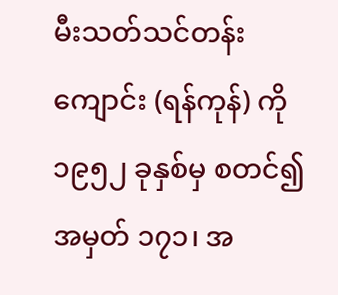မီးသတ်သင်တန်းကျောင်း (ရန်ကုန်) ကို ၁၉၅၂ ခုနှစ်မှ စတင်၍ အမှတ် ၁၇၁၊ အ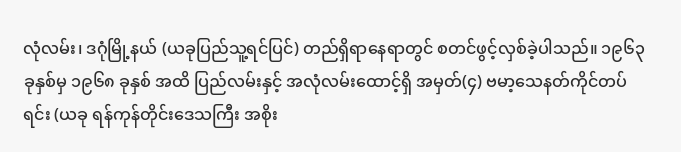လုံလမ်း၊ ဒဂုံမြို့နယ် (ယခုပြည်သူ့ရင်ပြင်) တည်ရှိရာနေရာတွင် စတင်ဖွင့်လှစ်ခဲ့ပါသည်။ ၁၉၆၃ ခုနှစ်မှ ၁၉၆၈ ခုနှစ် အထိ ပြည်လမ်းနှင့် အလုံလမ်းထောင့်ရှိ အမှတ်(၄) ဗမာ့သေနတ်ကိုင်တပ်ရင်း (ယခု ရန်ကုန်တိုင်းဒေသကြီး အစိုး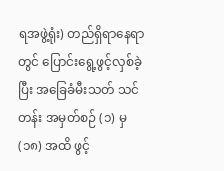ရအဖွဲ့ရုံး) တည်ရှိရာနေရာတွင် ပြောင်းရွေ့ဖွင့်လှစ်ခဲ့ပြီး အခြေခံမီးသတ် သင်တန်း အမှတ်စဉ် (၁) မှ (၁၈) အထိ ဖွင့်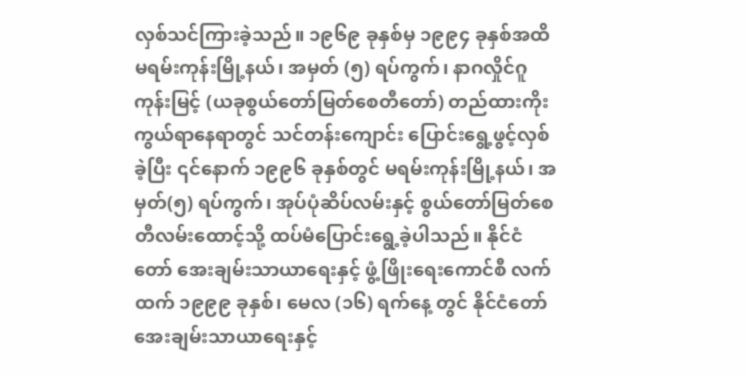လှစ်သင်ကြားခဲ့သည်။ ၁၉၆၉ ခုနှစ်မှ ၁၉၉၄ ခုနှစ်အထိ မရမ်းကုန်းမြို့နယ်၊ အမှတ် (၅) ရပ်ကွက်၊ နာဂလှိုင်ဂူကုန်းမြင့် (ယခုစွယ်တော်မြတ်စေတီတော်) တည်ထားကိုးကွယ်ရာနေရာတွင် သင်တန်းကျောင်း ပြောင်းရွေ့ဖွင့်လှစ်ခဲ့ပြီး ၎င်နောက် ၁၉၉၆ ခုနှစ်တွင် မရမ်းကုန်းမြို့နယ်၊ အမှတ်(၅) ရပ်ကွက်၊ အုပ်ပုံဆိပ်လမ်းနှင့် စွယ်တော်မြတ်စေတီလမ်းထောင့်သို့ ထပ်မံပြောင်းရွေ့ခဲ့ပါသည်။ နိုင်ငံတော် အေးချမ်းသာယာရေးနှင့် ဖွံ့ဖြိုးရေးကောင်စီ လက်ထက် ၁၉၉၉ ခုနှစ်၊ မေလ (၁၆) ရက်နေ့ တွင် နိုင်ငံတော်အေးချမ်းသာယာရေးနှင့်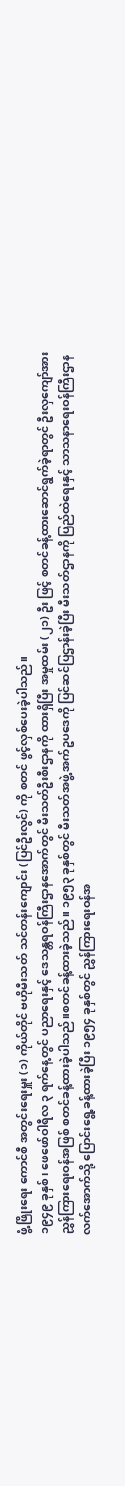ဖွံ့ဖြိုးရေး ကောင်စီ အတွင်းရေးမှူး (၁) ကိုယ်တိုင် ဗဟိုမီးသတ် သင်တန်းကျောင်း (ပြင်ဦးလွင်) ကို စတင် ဖွင့်လှစ်ပေးခဲ့ပါသည်။
၁၉၄၉ ခုနှစ်၊ ဖေဖော်ဝါရီလ ၃ ရက်နေ့တွင် ပညာရေးနှင့် ဒေသန္တရဝန်ကြီးဌာနအောက်တွင် မီးသတ်ဦးစီးဌာနကို ထားရှိပြီး အမှုထမ်း (၂၁) ဦး ဖြင့် စတင်ခန့်ထားဆောင်ရွက်ခဲ့ရာတွင် ဦးလှကျော်အား ညွှန်ကြားရေးဝန်အဖြစ် စတင်ခန့်ထားခဲ့ပါသည်။စတင်ခန့်ထားခဲ့သည်။ ၁၉၅၃ ခုနှစ်တွင် မီးသတ်အဖွဲ့ အက်ဥပဒေကို ပြင်ဆင်ပြဌာန်းခဲ့ပြီး မီးသတ်ဌာနကို ပြည်ထဲရေးနှင့် သာသနာရေးဝန်ကြီးဌာန လက်အောက်သို့ ပြောင်းရွေ့ခန့်ထားခဲ့ပြီး ၁၉၅၄ ခုနှစ်တွင် ညွှန်ကြားရေးဝန်အ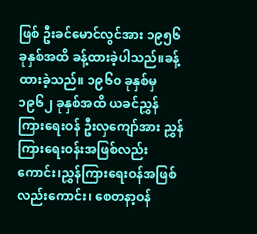ဖြစ် ဦးခင်မောင်လွင်အား ၁၉၅၆ ခုနှစ်အထိ ခန့်ထားခဲ့ပါသည်။ခန့်ထားခဲ့သည်။ ၁၉၆၀ ခုနှစ်မှ ၁၉၆၂ ခုနှစ်အထိ ယခင်ညွှန်ကြားရေးဝန် ဦးလှကျော်အား ညွှန်ကြားရေးဝန်းအဖြစ်လည်းကောင်း၊ညွှန်ကြားရေးဝန်အဖြစ်လည်းကောင်း၊ စေတနာ့ဝန်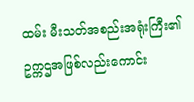ထမ်း မီးသတ်အစည်းအရုံးကြီး၏ ဥက္ကဌအဖြစ်လည်းကောင်း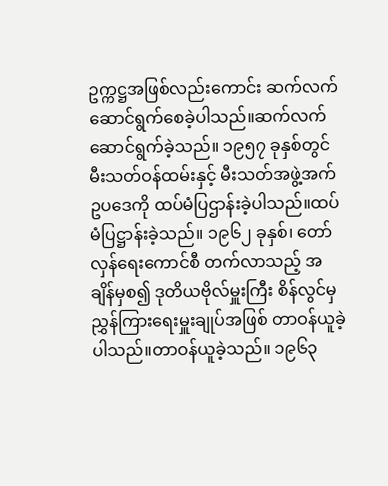ဥက္ကဋ္ဌအဖြစ်လည်းကောင်း ဆက်လက်ဆောင်ရွက်စေခဲ့ပါသည်။ဆက်လက်ဆောင်ရွက်ခဲ့သည်။ ၁၉၅၇ ခုနှစ်တွင် မီးသတ်ဝန်ထမ်းနှင့် မီးသတ်အဖွဲ့အက်ဥပဒေကို ထပ်မံပြဌာန်းခဲ့ပါသည်။ထပ်မံပြဋ္ဌာန်းခဲ့သည်။ ၁၉၆၂ ခုနှစ်၊ တော်လှန်ရေးကောင်စီ တက်လာသည့် အချိန်မှစ၍ ဒုတိယဗိုလ်မှူးကြီး စိန်လွင်မှ ညွှန်ကြားရေးမှူးချုပ်အဖြစ် တာဝန်ယူခဲ့ ပါသည်။တာဝန်ယူခဲ့သည်။ ၁၉၆၃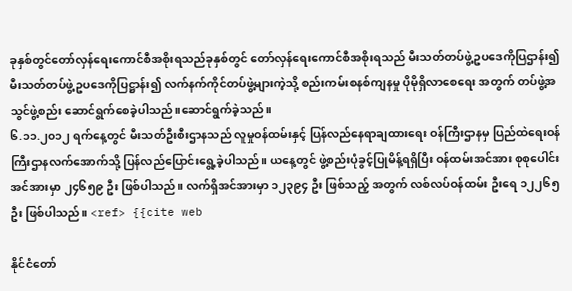ခုနှစ်တွင်တော်လှန်ရေးကောင်စီအစိုးရသည်ခုနှစ်တွင် တော်လှန်ရေးကောင်စီအစိုးရသည် မီးသတ်တပ်ဖွဲ့ဥပဒေကိုပြဌာန်း၍မီးသတ်တပ်ဖွဲ့ဥပဒေကိုပြဋ္ဌာန်း၍ လက်နက်ကိုင်တပ်ဖွဲ့များကဲ့သို့ စည်းကမ်းစနစ်ကျနမှု ပိုမိုရှိလာစေရေး အတွက် တပ်ဖွဲ့အသွင်ဖွဲ့စည်း ဆောင်ရွက်စေခဲ့ပါသည်။ဆောင်ရွက်ခဲ့သည်။
၆.၁၁.၂၀၁၂ ရက်နေ့တွင် မီးသတ်ဦးစီးဌာနသည် လူမှုဝန်ထမ်းနှင့် ပြန်လည်နေရာချထားရေး ဝန်ကြီးဌာနမှ ပြည်ထဲရေးဝန်ကြီးဌာနလက်အောက်သို့ ပြန်လည်ပြောင်းရွေ့ခဲ့ပါသည်။ ယနေ့တွင် ဖွဲ့စည်းပုံခွင့်ပြုမိန့်ရရှိပြီး ဝန်ထမ်းအင်အား စုစုပေါင်းအင်အားမှာ ၂၄၆၅၉ ဦး ဖြစ်ပါသည်။ လက်ရှိအင်အားမှာ ၁၂၃၉၄ ဦး ဖြစ်သည့် အတွက် လစ်လပ်ဝန်ထမ်း ဦးရေ ၁၂၂၆၅ ဦး ဖြစ်ပါသည်။ <ref> {{cite web

နိုင်ငံတော်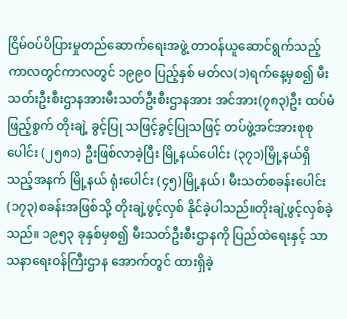ငြိမ်ဝပ်ပိပြားမှုတည်ဆောက်ရေးအဖွဲ့ တာဝန်ယူဆောင်ရွက်သည့်ကာလတွင်ကာလတွင် ၁၉၉၀ ပြည့်နှစ် မတ်လ(၁)ရက်နေ့မှစ၍ မီးသတ်းဦးစီးဌာနအားမီးသတ်ဦးစီးဌာနအား အင်အား(၇၈၃)ဦး ထပ်မံဖြည့်စွက် တိုးချဲ့ ခွင့်ပြု သဖြင့်ခွင့်ပြုသဖြင့် တပ်ဖွဲ့အင်အားစုစုပေါင်း (၂၅၈၁) ဦးဖြစ်လာခဲ့ပြီး မြို့နယ်ပေါင်း (၃၇၁)မြို့နယ်ရှိသည့်အနက် မြို့နယ် ရုံးပေါင်း (၄၅)မြို့နယ်၊ မီးသတ်စခန်းပေါင်း(၁၇၃)စခန်းအဖြစ်သို့ တိုးချဲ့ဖွင့်လှစ် နိုင်ခဲ့ပါသည်။တိုးချဲ့ဖွင့်လှစ်ခဲ့သည်။ ၁၉၅၃ ခုနှစ်မှစ၍ မီးသတ်ဦးစီးဌာနကို ပြည်ထဲရေးနှင့် သာသနာရေးဝန်ကြီးဌာန အောက်တွင် ထားရှိခဲ့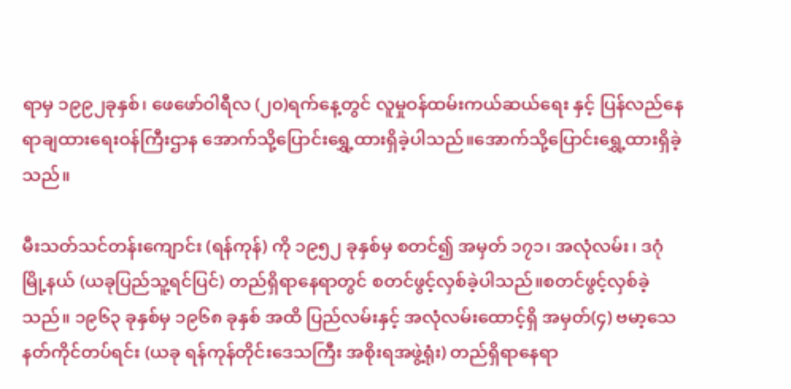ရာမှ ၁၉၉၂ခုနှစ်၊ ဖေဖော်ဝါရီလ (၂၀)ရက်နေ့တွင် လူမှုဝန်ထမ်းကယ်ဆယ်ရေး နှင့် ပြန်လည်နေရာချထားရေးဝန်ကြီးဌာန အောက်သို့ပြောင်းရွှေ့ထားရှိခဲ့ပါသည်။အောက်သို့ပြောင်းရွှေ့ထားရှိခဲ့သည်။

မီးသတ်သင်တန်းကျောင်း (ရန်ကုန်) ကို ၁၉၅၂ ခုနှစ်မှ စတင်၍ အမှတ် ၁၇၁၊ အလုံလမ်း၊ ဒဂုံမြို့နယ် (ယခုပြည်သူ့ရင်ပြင်) တည်ရှိရာနေရာတွင် စတင်ဖွင့်လှစ်ခဲ့ပါသည်။စတင်ဖွင့်လှစ်ခဲ့သည်။ ၁၉၆၃ ခုနှစ်မှ ၁၉၆၈ ခုနှစ် အထိ ပြည်လမ်းနှင့် အလုံလမ်းထောင့်ရှိ အမှတ်(၄) ဗမာ့သေနတ်ကိုင်တပ်ရင်း (ယခု ရန်ကုန်တိုင်းဒေသကြီး အစိုးရအဖွဲ့ရုံး) တည်ရှိရာနေရာ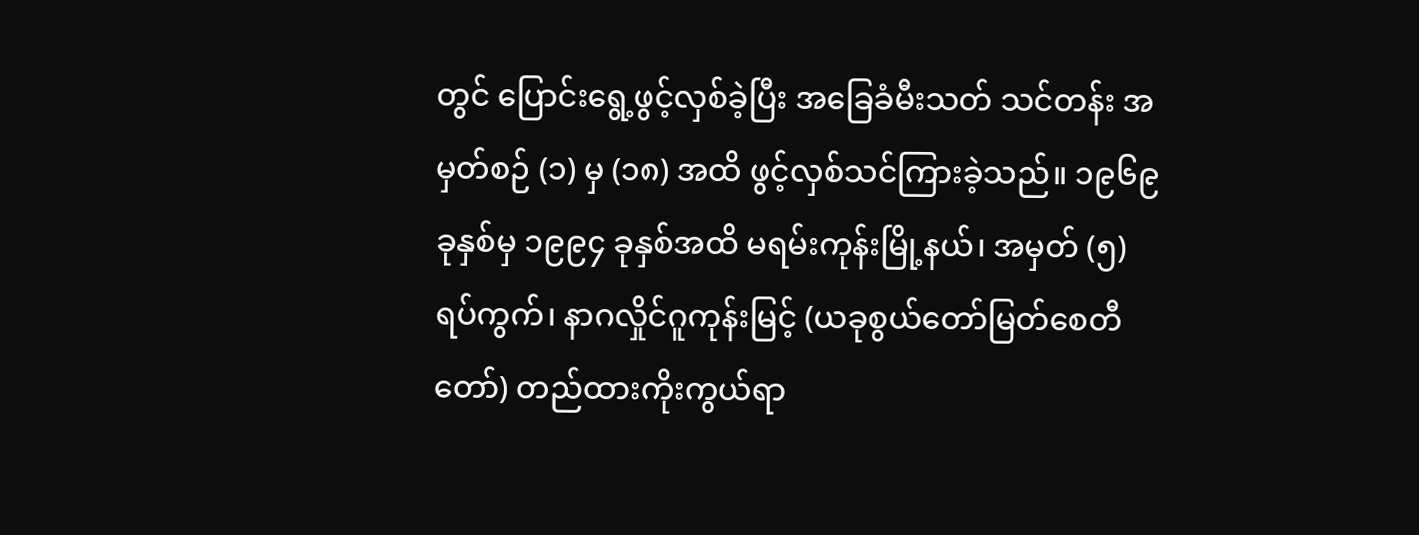တွင် ပြောင်းရွေ့ဖွင့်လှစ်ခဲ့ပြီး အခြေခံမီးသတ် သင်တန်း အမှတ်စဉ် (၁) မှ (၁၈) အထိ ဖွင့်လှစ်သင်ကြားခဲ့သည်။ ၁၉၆၉ ခုနှစ်မှ ၁၉၉၄ ခုနှစ်အထိ မရမ်းကုန်းမြို့နယ်၊ အမှတ် (၅) ရပ်ကွက်၊ နာဂလှိုင်ဂူကုန်းမြင့် (ယခုစွယ်တော်မြတ်စေတီတော်) တည်ထားကိုးကွယ်ရာ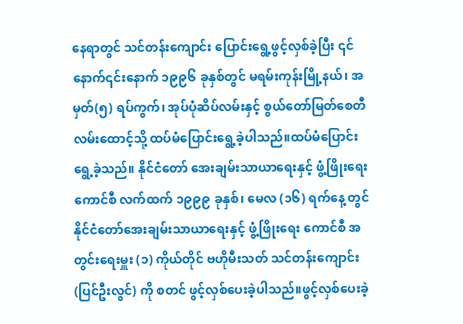နေရာတွင် သင်တန်းကျောင်း ပြောင်းရွေ့ဖွင့်လှစ်ခဲ့ပြီး ၎င်နောက်၎င်းနောက် ၁၉၉၆ ခုနှစ်တွင် မရမ်းကုန်းမြို့နယ်၊ အမှတ်(၅) ရပ်ကွက်၊ အုပ်ပုံဆိပ်လမ်းနှင့် စွယ်တော်မြတ်စေတီလမ်းထောင့်သို့ ထပ်မံပြောင်းရွေ့ခဲ့ပါသည်။ထပ်မံပြောင်းရွေ့ခဲ့သည်။ နိုင်ငံတော် အေးချမ်းသာယာရေးနှင့် ဖွံ့ဖြိုးရေးကောင်စီ လက်ထက် ၁၉၉၉ ခုနှစ်၊ မေလ (၁၆) ရက်နေ့ တွင် နိုင်ငံတော်အေးချမ်းသာယာရေးနှင့် ဖွံ့ဖြိုးရေး ကောင်စီ အတွင်းရေးမှူး (၁) ကိုယ်တိုင် ဗဟိုမီးသတ် သင်တန်းကျောင်း (ပြင်ဦးလွင်) ကို စတင် ဖွင့်လှစ်ပေးခဲ့ပါသည်။ဖွင့်လှစ်ပေးခဲ့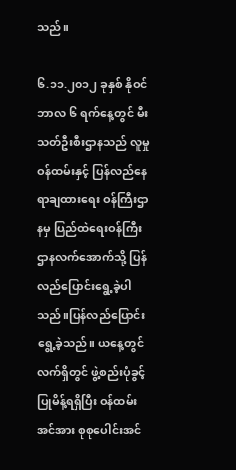သည်။

၆.၁၁.၂၀၁၂ ခုနှစ် နိုဝင်ဘာလ ၆ ရက်နေ့တွင် မီးသတ်ဦးစီးဌာနသည် လူမှုဝန်ထမ်းနှင့် ပြန်လည်နေရာချထားရေး ဝန်ကြီးဌာနမှ ပြည်ထဲရေးဝန်ကြီးဌာနလက်အောက်သို့ ပြန်လည်ပြောင်းရွေ့ခဲ့ပါသည်။ပြန်လည်ပြောင်းရွေ့ခဲ့သည်။ ယနေ့တွင်လက်ရှိတွင် ဖွဲ့စည်းပုံခွင့်ပြုမိန့်ရရှိပြီး ဝန်ထမ်းအင်အား စုစုပေါင်းအင်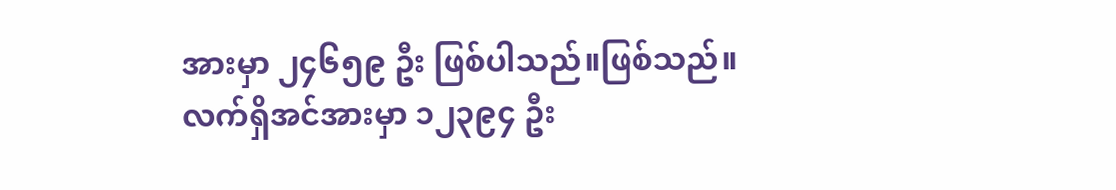အားမှာ ၂၄၆၅၉ ဦး ဖြစ်ပါသည်။ဖြစ်သည်။ လက်ရှိအင်အားမှာ ၁၂၃၉၄ ဦး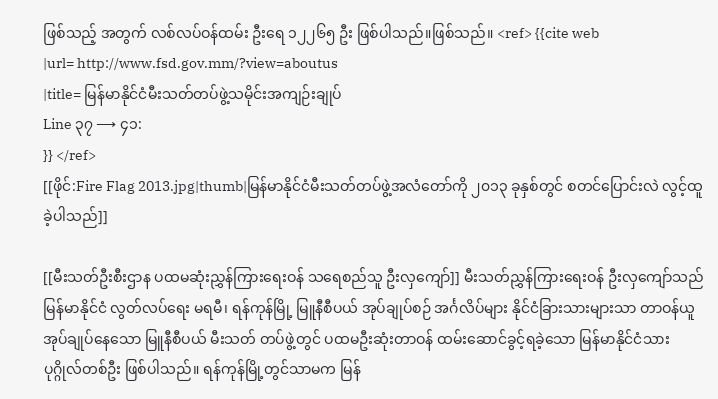ဖြစ်သည့် အတွက် လစ်လပ်ဝန်ထမ်း ဦးရေ ၁၂၂၆၅ ဦး ဖြစ်ပါသည်။ဖြစ်သည်။ <ref> {{cite web
|url= http://www.fsd.gov.mm/?view=aboutus
|title= မြန်မာနိုင်ငံမီးသတ်တပ်ဖွဲ့သမိုင်းအကျဉ်းချုပ်
Line ၃၇ ⟶ ၄၁:
}} </ref>
[[ဖိုင်:Fire Flag 2013.jpg|thumb|မြန်မာနိုင်ငံမီးသတ်တပ်ဖွဲ့အလံတော်ကို ၂၀၁၃ ခုနှစ်တွင် စတင်ပြောင်းလဲ လွင့်ထူခဲ့ပါသည်]]

[[မီးသတ်ဦးစီးဌာန ပထမဆုံးညွှန်ကြားရေးဝန် သရေစည်သူ ဦးလှကျော်]] မီးသတ်ညွှန်ကြားရေးဝန် ဦးလှကျော်သည် မြန်မာနိုင်ငံ လွတ်လပ်ရေး မရမီ၊ ရန်ကုန်မြို့ မြူနီစီပယ် အုပ်ချုပ်စဉ် အင်္ဂလိပ်များ နိုင်ငံခြားသားများသာ တာဝန်ယူအုပ်ချုပ်နေသော မြူနီစီပယ် မီးသတ် တပ်ဖွဲ့တွင် ပထမဦးဆုံးတာဝန် ထမ်းဆောင်ခွင့်ရခဲ့သော မြန်မာနိုင်ငံသား ပုဂ္ဂိုလ်တစ်ဦး ဖြစ်ပါသည်။ ရန်ကုန်မြို့တွင်သာမက မြန်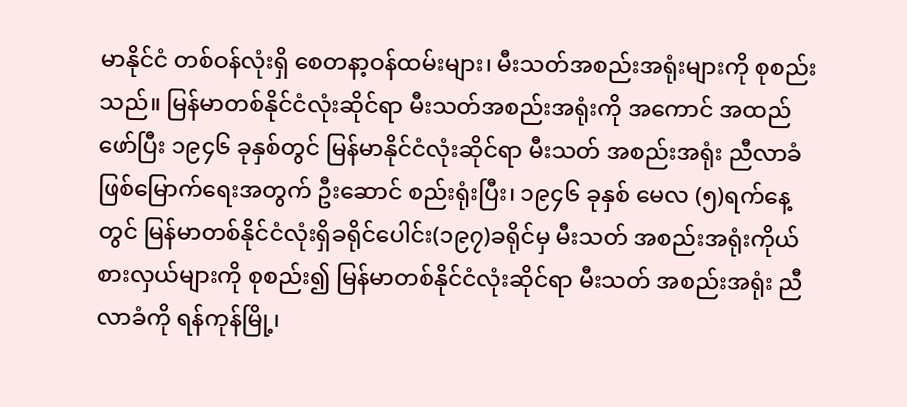မာနိုင်ငံ တစ်ဝန်လုံးရှိ စေတနာ့ဝန်ထမ်းများ၊ မီးသတ်အစည်းအရုံးများကို စုစည်း သည်။ မြန်မာတစ်နိုင်ငံလုံးဆိုင်ရာ မီးသတ်အစည်းအရုံးကို အကောင် အထည် ဖော်ပြီး ၁၉၄၆ ခုနှစ်တွင် မြန်မာနိုင်ငံလုံးဆိုင်ရာ မီးသတ် အစည်းအရုံး ညီလာခံ ဖြစ်မြောက်ရေးအတွက် ဦးဆောင် စည်းရုံးပြီး၊ ၁၉၄၆ ခုနှစ် မေလ (၅)ရက်နေ့တွင် မြန်မာတစ်နိုင်ငံလုံးရှိခရိုင်ပေါင်း(၁၉၇)ခရိုင်မှ မီးသတ် အစည်းအရုံးကိုယ်စားလှယ်များကို စုစည်း၍ မြန်မာတစ်နိုင်ငံလုံးဆိုင်ရာ မီးသတ် အစည်းအရုံး ညီလာခံကို ရန်ကုန်မြို့၊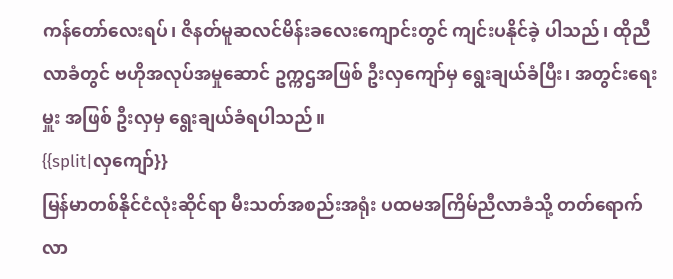ကန်တော်လေးရပ်၊ ဇိနတ်မူဆလင်မိန်းခလေးကျောင်းတွင် ကျင်းပနိုင်ခဲ့ ပါသည်၊ ထိုညီလာခံတွင် ဗဟိုအလုပ်အမှုဆောင် ဥက္ကဌအဖြစ် ဦးလှကျော်မှ ရွေးချယ်ခံပြီး၊ အတွင်းရေးမှူး အဖြစ် ဦးလှမှ ရွေးချယ်ခံရပါသည်။
{{split|လှကျော်}}
မြန်မာတစ်နိုင်ငံလုံးဆိုင်ရာ မီးသတ်အစည်းအရုံး ပထမအကြိမ်ညီလာခံသို့ တတ်ရောက် လာ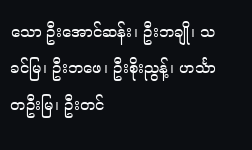သော ဦးအောင်ဆန်း၊ ဦးဘချို၊ သခင်မြ၊ ဦးဘဖေ၊ ဦးစိုးညွန့်၊ ဟင်္သာတဦးမြ၊ ဦးတင်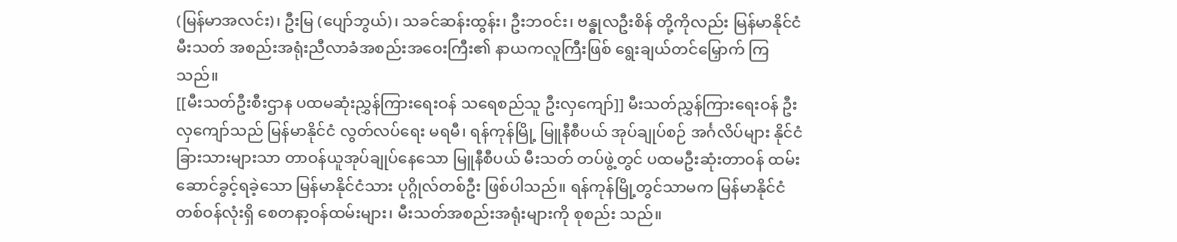(မြန်မာအလင်း)၊ ဦးမြ (ပျော်ဘွယ်)၊ သခင်ဆန်းထွန်း၊ ဦးဘဝင်း၊ ဗန္ဓုလဦးစိန် တို့ကိုလည်း မြန်မာနိုင်ငံမီးသတ် အစည်းအရုံးညီလာခံအစည်းအဝေးကြီး၏ နာယကလူကြီးဖြစ် ရွေးချယ်တင်မြှောက် ကြသည်။
[[မီးသတ်ဦးစီးဌာန ပထမဆုံးညွှန်ကြားရေးဝန် သရေစည်သူ ဦးလှကျော်]] မီးသတ်ညွှန်ကြားရေးဝန် ဦးလှကျော်သည် မြန်မာနိုင်ငံ လွတ်လပ်ရေး မရမီ၊ ရန်ကုန်မြို့ မြူနီစီပယ် အုပ်ချုပ်စဉ် အင်္ဂလိပ်များ နိုင်ငံခြားသားများသာ တာဝန်ယူအုပ်ချုပ်နေသော မြူနီစီပယ် မီးသတ် တပ်ဖွဲ့တွင် ပထမဦးဆုံးတာဝန် ထမ်းဆောင်ခွင့်ရခဲ့သော မြန်မာနိုင်ငံသား ပုဂ္ဂိုလ်တစ်ဦး ဖြစ်ပါသည်။ ရန်ကုန်မြို့တွင်သာမက မြန်မာနိုင်ငံ တစ်ဝန်လုံးရှိ စေတနာ့ဝန်ထမ်းများ၊ မီးသတ်အစည်းအရုံးများကို စုစည်း သည်။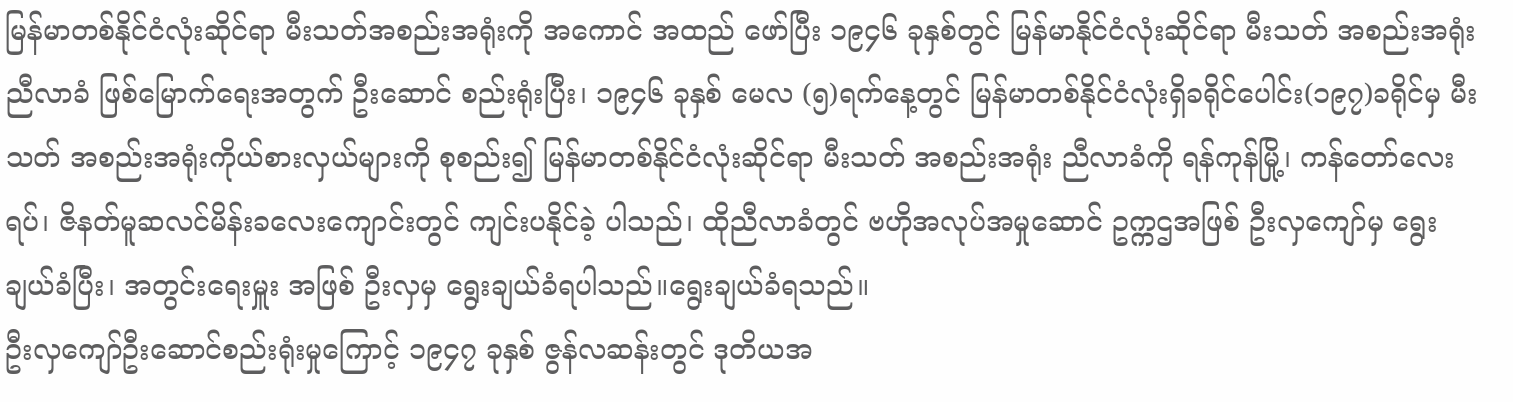မြန်မာတစ်နိုင်ငံလုံးဆိုင်ရာ မီးသတ်အစည်းအရုံးကို အကောင် အထည် ဖော်ပြီး ၁၉၄၆ ခုနှစ်တွင် မြန်မာနိုင်ငံလုံးဆိုင်ရာ မီးသတ် အစည်းအရုံး ညီလာခံ ဖြစ်မြောက်ရေးအတွက် ဦးဆောင် စည်းရုံးပြီး၊ ၁၉၄၆ ခုနှစ် မေလ (၅)ရက်နေ့တွင် မြန်မာတစ်နိုင်ငံလုံးရှိခရိုင်ပေါင်း(၁၉၇)ခရိုင်မှ မီးသတ် အစည်းအရုံးကိုယ်စားလှယ်များကို စုစည်း၍ မြန်မာတစ်နိုင်ငံလုံးဆိုင်ရာ မီးသတ် အစည်းအရုံး ညီလာခံကို ရန်ကုန်မြို့၊ ကန်တော်လေးရပ်၊ ဇိနတ်မူဆလင်မိန်းခလေးကျောင်းတွင် ကျင်းပနိုင်ခဲ့ ပါသည်၊ ထိုညီလာခံတွင် ဗဟိုအလုပ်အမှုဆောင် ဥက္ကဌအဖြစ် ဦးလှကျော်မှ ရွေးချယ်ခံပြီး၊ အတွင်းရေးမှူး အဖြစ် ဦးလှမှ ရွေးချယ်ခံရပါသည်။ရွေးချယ်ခံရသည်။
ဦးလှကျော်ဦးဆောင်စည်းရုံးမှုကြောင့် ၁၉၄၇ ခုနှစ် ဇွန်လဆန်းတွင် ဒုတိယအ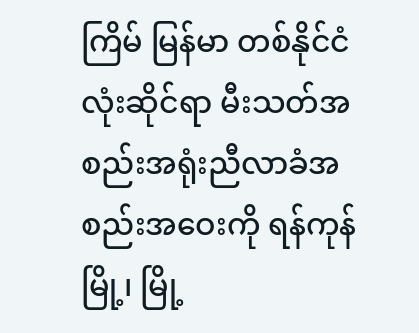ကြိမ် မြန်မာ တစ်နိုင်ငံလုံးဆိုင်ရာ မီးသတ်အစည်းအရုံးညီလာခံအစည်းအဝေးကို ရန်ကုန်မြို့၊ မြို့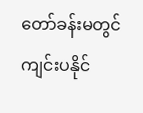တော်ခန်းမတွင် ကျင်းပနိုင်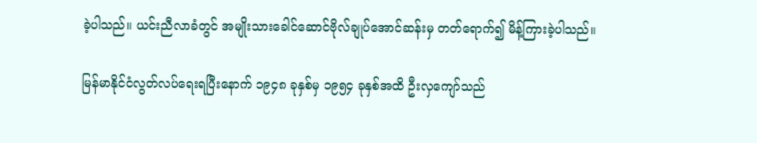ခဲ့ပါသည်။ ယင်းညီလာခံတွင် အမျိုးသားခေါင်ဆောင်ဗိုလ်ချုပ်အောင်ဆန်းမှ တတ်ရောက်၍ မိန့်ကြားခဲ့ပါသည်။

မြန်မာနိုင်ငံလွတ်လပ်ရေးရပြီးနောက် ၁၉၄၈ ခုနှစ်မှ ၁၉၅၄ ခုနှစ်အထိ ဦးလှကျော်သည်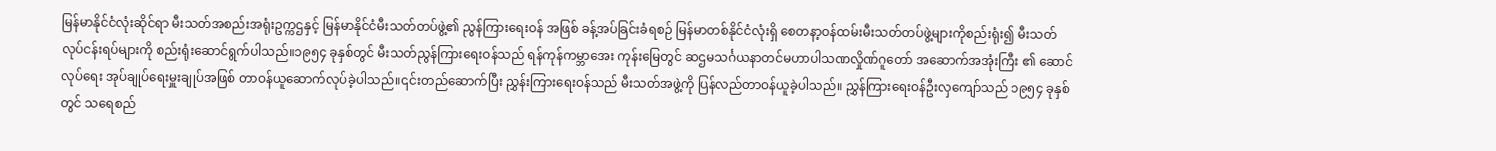မြန်မာနိုင်ငံလုံးဆိုင်ရာ မီးသတ်အစည်းအရုံးဥက္ကဌနှင့် မြန်မာနိုင်ငံမီးသတ်တပ်ဖွဲ့၏ ညွန်ကြားရေးဝန် အဖြစ် ခန့်အပ်ခြင်းခံရစဉ် မြန်မာတစ်နိုင်ငံလုံးရှိ စေတနာ့ဝန်ထမ်းမီးသတ်တပ်ဖွဲ့များကိုစည်းရုံး၍ မီးသတ် လုပ်ငန်းရပ်များကို စည်းရုံးဆောင်ရွက်ပါသည်။၁၉၅၄ ခုနှစ်တွင် မီးသတ်ညွန်ကြားရေးဝန်သည် ရန်ကုန်ကမ္ဘာအေး ကုန်းမြေတွင် ဆဌမသင်္ဂယနာတင်မဟာပါသဏလှိုဏ်ဂူတော် အဆောက်အအုံးကြီး ၏ ဆောင်လုပ်ရေး အုပ်ချုပ်ရေးမှူးချုပ်အဖြစ် တာဝန်ယူဆောက်လုပ်ခဲ့ပါသည်။၎င်းတည်ဆောက်ပြီး ညွှန်းကြားရေးဝန်သည် မီးသတ်အဖွဲ့ကို ပြန်လည်တာဝန်ယူခဲ့ပါသည်။ ညွှန်ကြားရေးဝန်ဦးလှကျော်သည် ၁၉၅၄ ခုနှစ်တွင် သရေစည်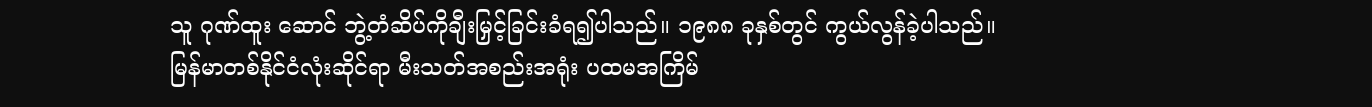သူ ဂုဏ်ထူး ဆောင် ဘွဲ့တံဆိပ်ကိုချီးမြှင့်ခြင်းခံရ၍ပါသည်။ ၁၉၈၈ ခုနှစ်တွင် ကွယ်လွန်ခဲ့ပါသည်။
မြန်မာတစ်နိုင်ငံလုံးဆိုင်ရာ မီးသတ်အစည်းအရုံး ပထမအကြိမ်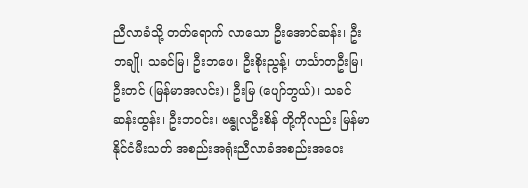ညီလာခံသို့ တတ်ရောက် လာသော ဦးအောင်ဆန်း၊ ဦးဘချို၊ သခင်မြ၊ ဦးဘဖေ၊ ဦးစိုးညွန့်၊ ဟင်္သာတဦးမြ၊ ဦးတင် (မြန်မာအလင်း)၊ ဦးမြ (ပျော်ဘွယ်)၊ သခင်ဆန်းထွန်း၊ ဦးဘဝင်း၊ ဗန္ဓုလဦးစိန် တို့ကိုလည်း မြန်မာနိုင်ငံမီးသတ် အစည်းအရုံးညီလာခံအစည်းအဝေး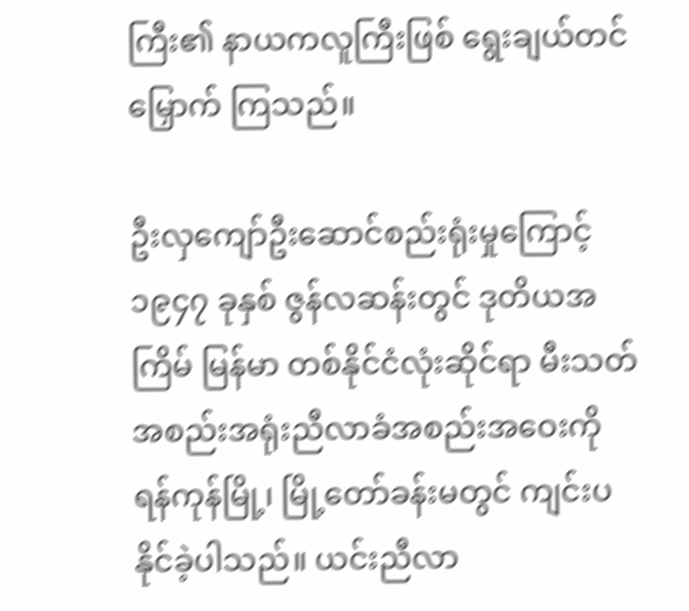ကြီး၏ နာယကလူကြီးဖြစ် ရွေးချယ်တင်မြှောက် ကြသည်။

ဦးလှကျော်ဦးဆောင်စည်းရုံးမှုကြောင့် ၁၉၄၇ ခုနှစ် ဇွန်လဆန်းတွင် ဒုတိယအကြိမ် မြန်မာ တစ်နိုင်ငံလုံးဆိုင်ရာ မီးသတ်အစည်းအရုံးညီလာခံအစည်းအဝေးကို ရန်ကုန်မြို့၊ မြို့တော်ခန်းမတွင် ကျင်းပနိုင်ခဲ့ပါသည်။ ယင်းညီလာ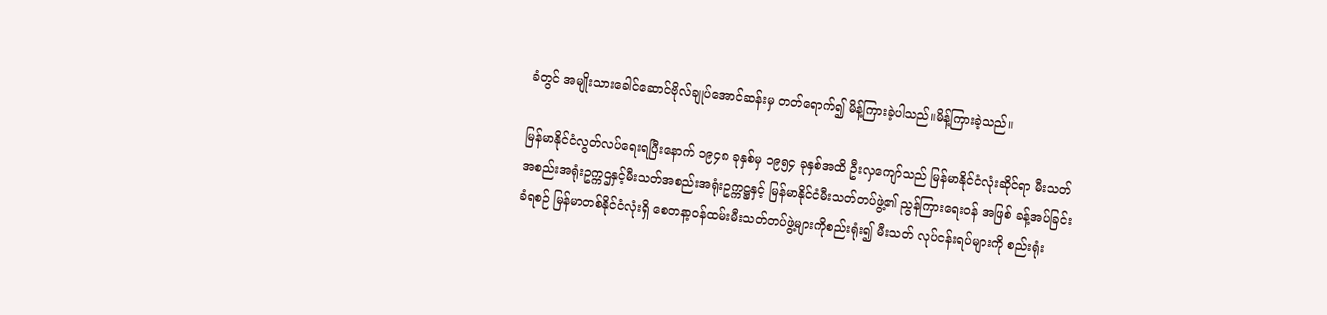ခံတွင် အမျိုးသားခေါင်ဆောင်ဗိုလ်ချုပ်အောင်ဆန်းမှ တတ်ရောက်၍ မိန့်ကြားခဲ့ပါသည်။မိန့်ကြားခဲ့သည်။

မြန်မာနိုင်ငံလွတ်လပ်ရေးရပြီးနောက် ၁၉၄၈ ခုနှစ်မှ ၁၉၅၄ ခုနှစ်အထိ ဦးလှကျော်သည် မြန်မာနိုင်ငံလုံးဆိုင်ရာ မီးသတ်အစည်းအရုံးဥက္ကဌနှင့်မီးသတ်အစည်းအရုံးဥက္ကဋ္ဌနှင့် မြန်မာနိုင်ငံမီးသတ်တပ်ဖွဲ့၏ ညွန်ကြားရေးဝန် အဖြစ် ခန့်အပ်ခြင်းခံရစဉ် မြန်မာတစ်နိုင်ငံလုံးရှိ စေတနာ့ဝန်ထမ်းမီးသတ်တပ်ဖွဲ့များကိုစည်းရုံး၍ မီးသတ် လုပ်ငန်းရပ်များကို စည်းရုံး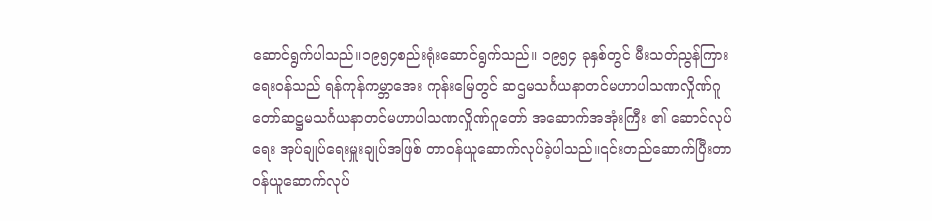ဆောင်ရွက်ပါသည်။၁၉၅၄စည်းရုံးဆောင်ရွက်သည်။ ၁၉၅၄ ခုနှစ်တွင် မီးသတ်ညွန်ကြားရေးဝန်သည် ရန်ကုန်ကမ္ဘာအေး ကုန်းမြေတွင် ဆဌမသင်္ဂယနာတင်မဟာပါသဏလှိုဏ်ဂူတော်ဆဋ္ဌမသင်္ဂယနာတင်မဟာပါသဏလှိုဏ်ဂူတော် အဆောက်အအုံးကြီး ၏ ဆောင်လုပ်ရေး အုပ်ချုပ်ရေးမှူးချုပ်အဖြစ် တာဝန်ယူဆောက်လုပ်ခဲ့ပါသည်။၎င်းတည်ဆောက်ပြီးတာဝန်ယူဆောက်လုပ်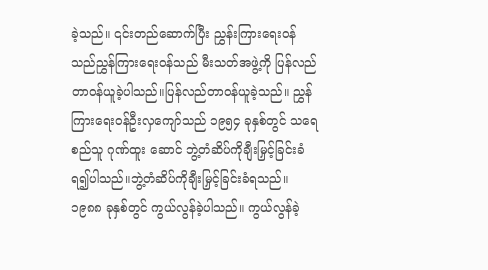ခဲ့သည်။ ၎င်းတည်ဆောက်ပြီး ညွှန်းကြားရေးဝန်သည်ညွှန်ကြားရေးဝန်သည် မီးသတ်အဖွဲ့ကို ပြန်လည်တာဝန်ယူခဲ့ပါသည်။ပြန်လည်တာဝန်ယူခဲ့သည်။ ညွှန်ကြားရေးဝန်ဦးလှကျော်သည် ၁၉၅၄ ခုနှစ်တွင် သရေစည်သူ ဂုဏ်ထူး ဆောင် ဘွဲ့တံဆိပ်ကိုချီးမြှင့်ခြင်းခံရ၍ပါသည်။ဘွဲ့တံဆိပ်ကိုချီးမြှင့်ခြင်းခံရသည်။ ၁၉၈၈ ခုနှစ်တွင် ကွယ်လွန်ခဲ့ပါသည်။ ကွယ်လွန်ခဲ့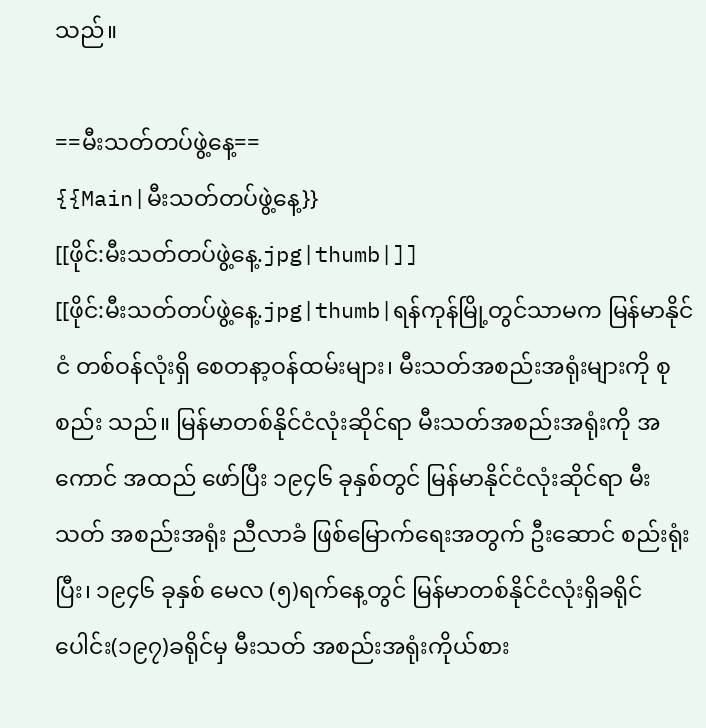သည်။

==မီးသတ်တပ်ဖွဲ့နေ့==
{{Main|မီးသတ်တပ်ဖွဲ့နေ့}}
[[ဖိုင်:မီးသတ်တပ်ဖွဲ့နေ့.jpg|thumb|]]
[[ဖိုင်:မီးသတ်တပ်ဖွဲ့နေ့.jpg|thumb|ရန်ကုန်မြို့တွင်သာမက မြန်မာနိုင်ငံ တစ်ဝန်လုံးရှိ စေတနာ့ဝန်ထမ်းများ၊ မီးသတ်အစည်းအရုံးများကို စုစည်း သည်။ မြန်မာတစ်နိုင်ငံလုံးဆိုင်ရာ မီးသတ်အစည်းအရုံးကို အကောင် အထည် ဖော်ပြီး ၁၉၄၆ ခုနှစ်တွင် မြန်မာနိုင်ငံလုံးဆိုင်ရာ မီးသတ် အစည်းအရုံး ညီလာခံ ဖြစ်မြောက်ရေးအတွက် ဦးဆောင် စည်းရုံးပြီး၊ ၁၉၄၆ ခုနှစ် မေလ (၅)ရက်နေ့တွင် မြန်မာတစ်နိုင်ငံလုံးရှိခရိုင်ပေါင်း(၁၉၇)ခရိုင်မှ မီးသတ် အစည်းအရုံးကိုယ်စား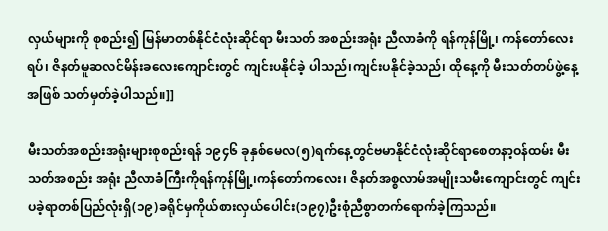လှယ်များကို စုစည်း၍ မြန်မာတစ်နိုင်ငံလုံးဆိုင်ရာ မီးသတ် အစည်းအရုံး ညီလာခံကို ရန်ကုန်မြို့၊ ကန်တော်လေးရပ်၊ ဇိနတ်မူဆလင်မိန်းခလေးကျောင်းတွင် ကျင်းပနိုင်ခဲ့ ပါသည်၊ကျင်းပနိုင်ခဲ့သည်၊ ထိုနေ့ကို မီးသတ်တပ်ဖွဲ့နေ့အဖြစ် သတ်မှတ်ခဲ့ပါသည်။]]

မီးသတ်အစည်းအရုံးများစုစည်းရန် ၁၉၄၆ ခုနှစ်မေလ(၅)ရက်နေ့တွင်ဗမာနိုင်ငံလုံးဆိုင်ရာစေတနာ့ဝန်ထမ်း မီးသတ်အစည်း အရုံး ညီလာခံကြီးကိုရန်ကုန်မြို့၊ကန်တော်ကလေး၊ ဇိနတ်အစ္စလာမ်အမျိုးသမီးကျောင်းတွင် ကျင်းပခဲ့ရာတစ်ပြည်လုံးရှိ(၁၉)ခရိုင်မှကိုယ်စားလှယ်ပေါင်း(၁၉၇)ဦးစုံညီစွာတက်ရောက်ခဲ့ကြသည်။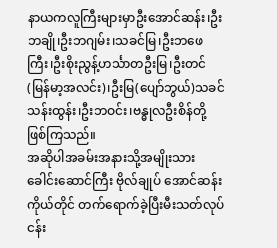နာယကလူကြီးများမှာဦးအောင်ဆန်း၊ဦးဘချို၊ဦးဘဂျမ်း၊သခင်မြ၊ဦးဘဖေကြီး၊ဦးစိုးညွန့်ဟင်္သာတဦးမြ၊ဦးတင်(မြန်မာ့အလင်း)၊ဦးမြ(ပျော်ဘွယ်)သခင်သန်းထွန်း၊ဦးဘဝင်း၊ဗန္ဓုလဦးစိန်တို့ဖြစ်ကြသည်။
အဆိုပါအခမ်းအနားသို့အမျိုးသားခေါင်းဆောင်ကြီး ဗိုလ်ချုပ် အောင်ဆန်းကိုယ်တိုင် တက်ရောက်ခဲ့ပြီးမီးသတ်လုပ်ငန်း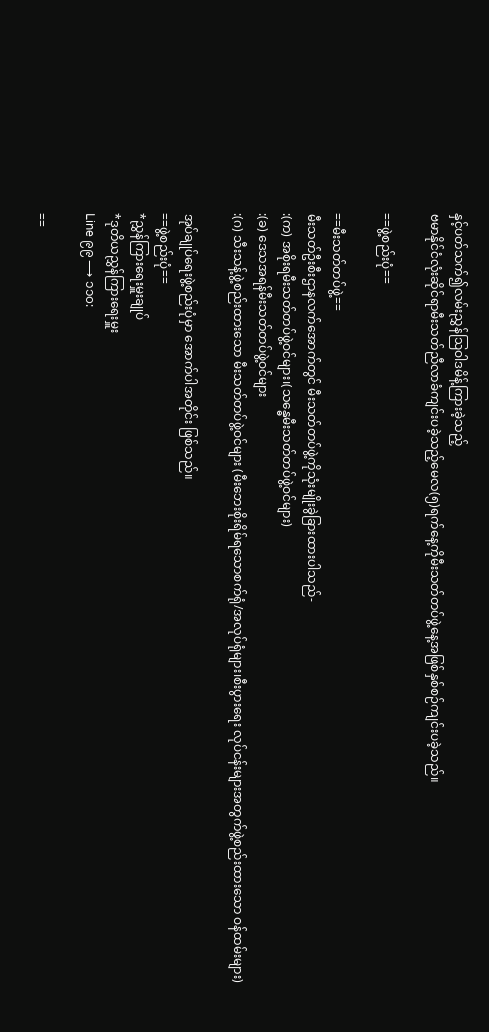နှင့်ပတ်သက်၍လမ်းညွှန်ဩဝါဒမိန့်ကြားခဲ့သည့်
ဗမာနိုင်ငံလုံးဆိုင်ရာမီးသတ်ညီလာခံကျင်းပခဲ့သည့်မေလ(၅)ရက်နေ့ကိုမီးသတ်တပ်ဖွဲ့နေ့အဖြစ်နှစ်စဉ်ကျင်းပခဲ့သည်။

==ဖွဲ့စည်းပုံ==

==မီးသတ်တပ်ဖွဲ့==
မီးသတ်ဦးစီးဌာနလက်အောက်တွင် မီးသတ်တပ်ဖွဲ့ကိုသုံးမျိုးခွဲခြားထားပါသည်-
:(က) အစိုးရမီးသတ်တပ်ဖွဲ့ဝင်များ၊(သန္ဓေမီးသတ်တပ်ဖွဲ့ဝင်များ)
:(ခ) ဒေသအရန်မီးသတ်တပ်ဖွဲ့ဝင်များ
:(ဂ) သီးသန့်ဖွဲ့စည်းထားသော မီးသတ်တပ်ဖွဲ့ဝင်များ (မီးဘေးစိုးရိမ်ရသောစက်ရုံ/အလုပ်ရုံများ၊စီးပွားရေး လုပ်ငန်းများအတွက်ဖွဲ့စည်းထားသော ဝန်ထမ်းများ)

အုပ်ချုပ်ရေးဖွဲ့စည်းပုံမှာ အောက်ပါအတိုင်း ဖြစ်သည်။
==ဖွဲ့စည်းပုံ==
*ညွှန်ကြားရေးမှူးချုပ်
*ဒုတိယညွှန်ကြားရေးမှူး
Line ၉၉ ⟶ ၁၁၀:

==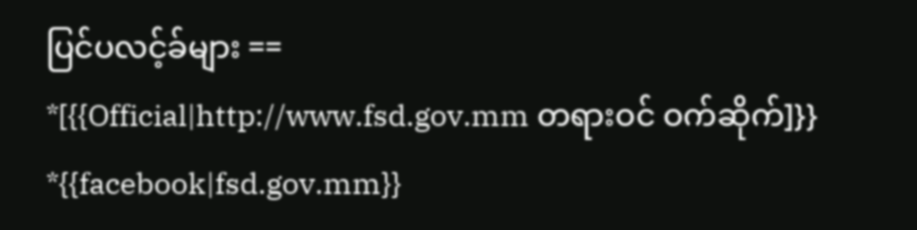ပြင်ပလင့်ခ်များ ==
*[{{Official|http://www.fsd.gov.mm တရားဝင် ဝက်ဆိုက်]}}
*{{facebook|fsd.gov.mm}}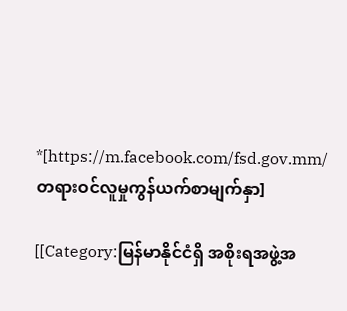*[https://m.facebook.com/fsd.gov.mm/ တရားဝင်လူမှုကွန်ယက်စာမျက်နှာ]

[[Category:မြန်မာနိုင်ငံရှိ အစိုးရအဖွဲ့အ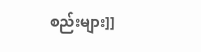စည်းများ]]